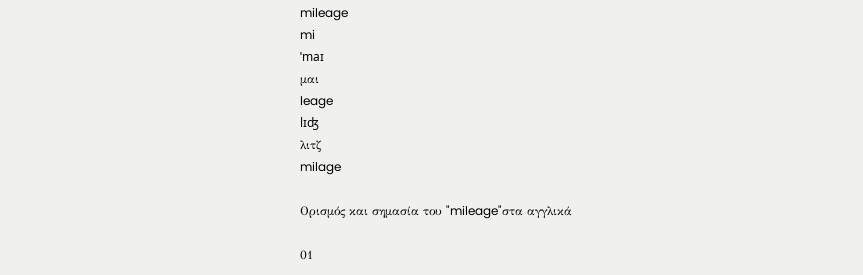mileage
mi
ˈmaɪ
μαι
leage
lɪʤ
λιτζ
milage

Ορισμός και σημασία του "mileage"στα αγγλικά

01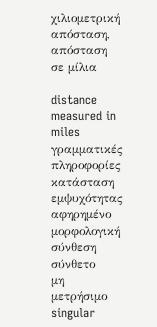χιλιομετρική απόσταση, απόσταση σε μίλια

distance measured in miles
γραμματικές πληροφορίες
κατάσταση εμψυχότητας
αφηρημένο
μορφολογική σύνθεση
σύνθετο
μη μετρήσιμο
singular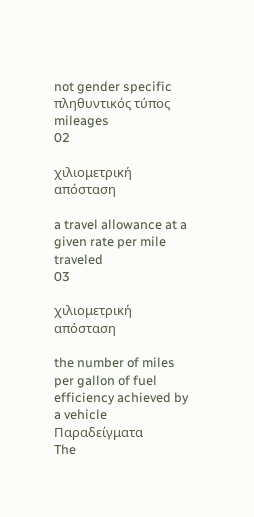not gender specific
πληθυντικός τύπος
mileages
02

χιλιομετρική απόσταση

a travel allowance at a given rate per mile traveled
03

χιλιομετρική απόσταση

the number of miles per gallon of fuel efficiency achieved by a vehicle
Παραδείγματα
The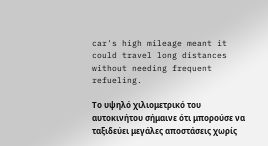car's high mileage meant it could travel long distances without needing frequent refueling.

Το υψηλό χιλιομετρικό του αυτοκινήτου σήμαινε ότι μπορούσε να ταξιδεύει μεγάλες αποστάσεις χωρίς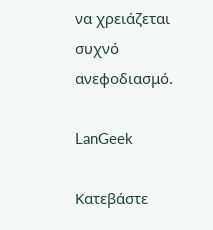να χρειάζεται συχνό ανεφοδιασμό.

LanGeek

Κατεβάστε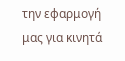την εφαρμογή μας για κινητά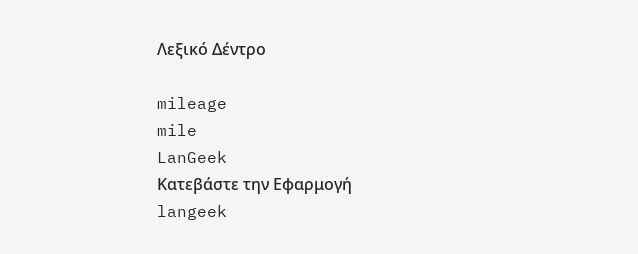Λεξικό Δέντρο

mileage
mile
LanGeek
Κατεβάστε την Εφαρμογή
langeek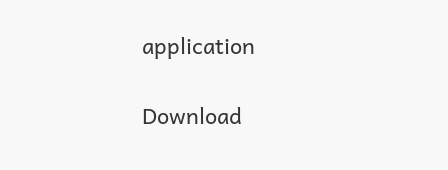application

Download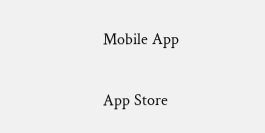Mobile App

App Store